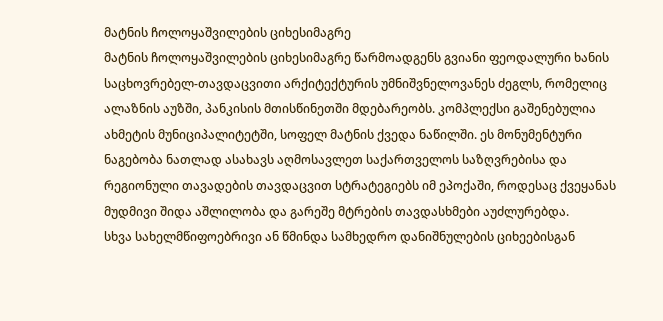მატნის ჩოლოყაშვილების ციხესიმაგრე
მატნის ჩოლოყაშვილების ციხესიმაგრე წარმოადგენს გვიანი ფეოდალური ხანის საცხოვრებელ-თავდაცვითი არქიტექტურის უმნიშვნელოვანეს ძეგლს, რომელიც ალაზნის აუზში, პანკისის მთისწინეთში მდებარეობს. კომპლექსი გაშენებულია ახმეტის მუნიციპალიტეტში, სოფელ მატნის ქვედა ნაწილში. ეს მონუმენტური ნაგებობა ნათლად ასახავს აღმოსავლეთ საქართველოს საზღვრებისა და რეგიონული თავადების თავდაცვით სტრატეგიებს იმ ეპოქაში, როდესაც ქვეყანას მუდმივი შიდა აშლილობა და გარეშე მტრების თავდასხმები აუძლურებდა.
სხვა სახელმწიფოებრივი ან წმინდა სამხედრო დანიშნულების ციხეებისგან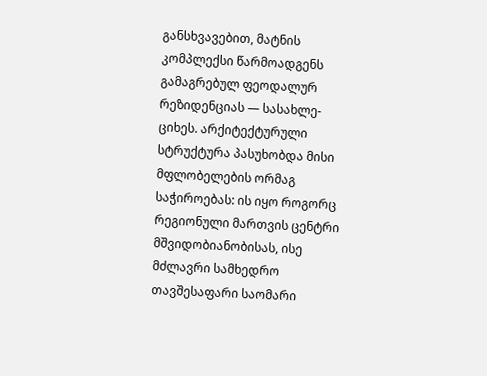განსხვავებით, მატნის კომპლექსი წარმოადგენს გამაგრებულ ფეოდალურ რეზიდენციას — სასახლე-ციხეს. არქიტექტურული სტრუქტურა პასუხობდა მისი მფლობელების ორმაგ საჭიროებას: ის იყო როგორც რეგიონული მართვის ცენტრი მშვიდობიანობისას, ისე მძლავრი სამხედრო თავშესაფარი საომარი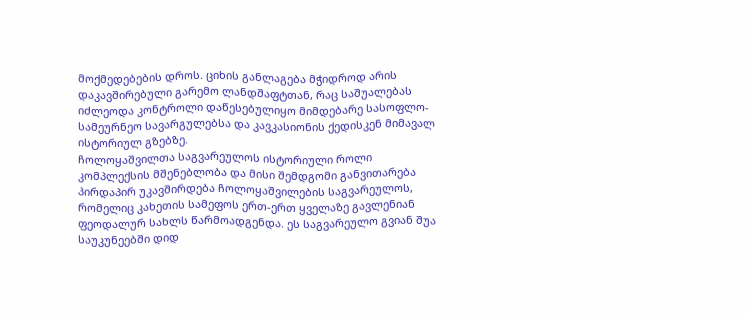მოქმედებების დროს. ციხის განლაგება მჭიდროდ არის დაკავშირებული გარემო ლანდშაფტთან, რაც საშუალებას იძლეოდა კონტროლი დაწესებულიყო მიმდებარე სასოფლო-სამეურნეო სავარგულებსა და კავკასიონის ქედისკენ მიმავალ ისტორიულ გზებზე.
ჩოლოყაშვილთა საგვარეულოს ისტორიული როლი
კომპლექსის მშენებლობა და მისი შემდგომი განვითარება პირდაპირ უკავშირდება ჩოლოყაშვილების საგვარეულოს, რომელიც კახეთის სამეფოს ერთ-ერთ ყველაზე გავლენიან ფეოდალურ სახლს წარმოადგენდა. ეს საგვარეულო გვიან შუა საუკუნეებში დიდ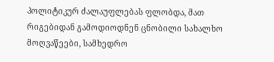პოლიტიკურ ძალაუფლებას ფლობდა, მათ რიგებიდან გამოდიოდნენ ცნობილი სახალხო მოღვაწეები, სამხედრო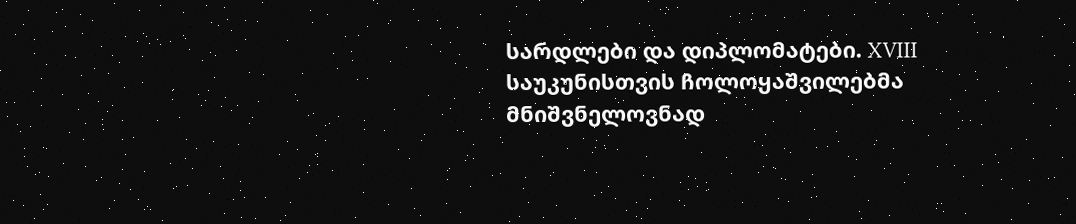სარდლები და დიპლომატები. XVIII საუკუნისთვის ჩოლოყაშვილებმა მნიშვნელოვნად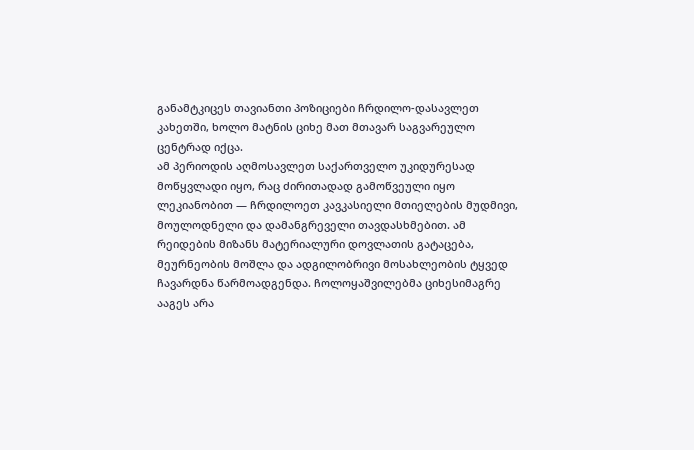განამტკიცეს თავიანთი პოზიციები ჩრდილო-დასავლეთ კახეთში, ხოლო მატნის ციხე მათ მთავარ საგვარეულო ცენტრად იქცა.
ამ პერიოდის აღმოსავლეთ საქართველო უკიდურესად მოწყვლადი იყო, რაც ძირითადად გამოწვეული იყო ლეკიანობით — ჩრდილოეთ კავკასიელი მთიელების მუდმივი, მოულოდნელი და დამანგრეველი თავდასხმებით. ამ რეიდების მიზანს მატერიალური დოვლათის გატაცება, მეურნეობის მოშლა და ადგილობრივი მოსახლეობის ტყვედ ჩავარდნა წარმოადგენდა. ჩოლოყაშვილებმა ციხესიმაგრე ააგეს არა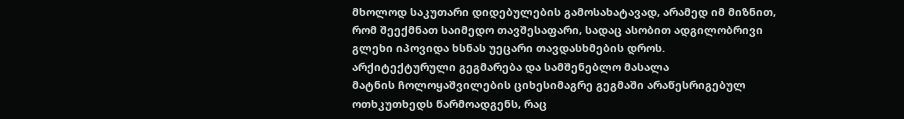მხოლოდ საკუთარი დიდებულების გამოსახატავად, არამედ იმ მიზნით, რომ შეექმნათ საიმედო თავშესაფარი, სადაც ასობით ადგილობრივი გლეხი იპოვიდა ხსნას უეცარი თავდასხმების დროს.
არქიტექტურული გეგმარება და სამშენებლო მასალა
მატნის ჩოლოყაშვილების ციხესიმაგრე გეგმაში არაწესრიგებულ ოთხკუთხედს წარმოადგენს, რაც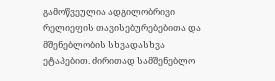გამოწვეულია ადგილობრივი რელიეფის თავისებურებებითა და მშენებლობის სხვადასხვა ეტაპებით. ძირითად სამშენებლო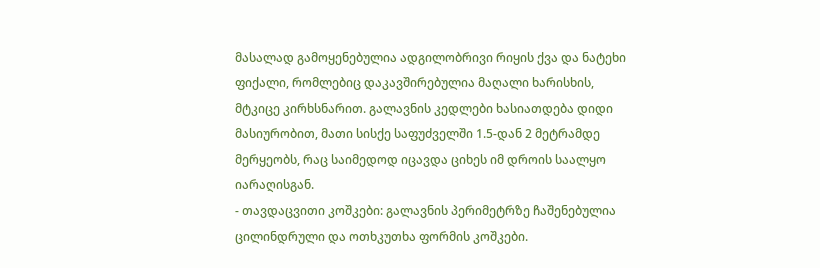მასალად გამოყენებულია ადგილობრივი რიყის ქვა და ნატეხი ფიქალი, რომლებიც დაკავშირებულია მაღალი ხარისხის, მტკიცე კირხსნარით. გალავნის კედლები ხასიათდება დიდი მასიურობით, მათი სისქე საფუძველში 1.5-დან 2 მეტრამდე მერყეობს, რაც საიმედოდ იცავდა ციხეს იმ დროის საალყო იარაღისგან.
- თავდაცვითი კოშკები: გალავნის პერიმეტრზე ჩაშენებულია ცილინდრული და ოთხკუთხა ფორმის კოშკები.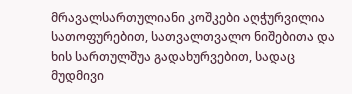მრავალსართულიანი კოშკები აღჭურვილია სათოფურებით, სათვალთვალო ნიშებითა და ხის სართულშუა გადახურვებით, სადაც მუდმივი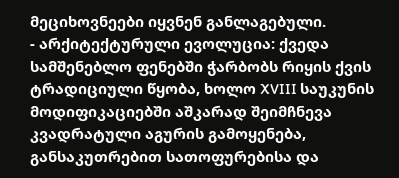მეციხოვნეები იყვნენ განლაგებული.
- არქიტექტურული ევოლუცია: ქვედა სამშენებლო ფენებში ჭარბობს რიყის ქვის ტრადიციული წყობა, ხოლო XVIII საუკუნის მოდიფიკაციებში აშკარად შეიმჩნევა კვადრატული აგურის გამოყენება, განსაკუთრებით სათოფურებისა და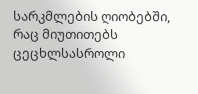სარკმლების ღიობებში, რაც მიუთითებს ცეცხლსასროლი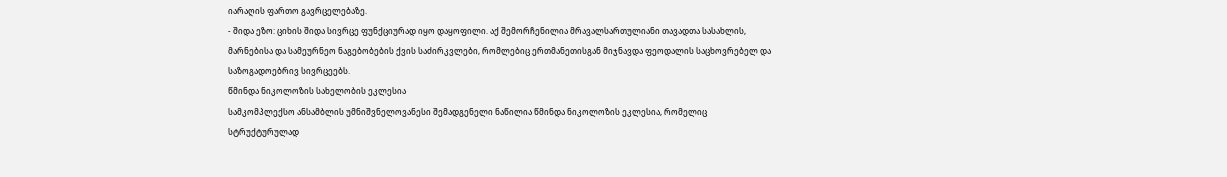იარაღის ფართო გავრცელებაზე.
- შიდა ეზო: ციხის შიდა სივრცე ფუნქციურად იყო დაყოფილი. აქ შემორჩენილია მრავალსართულიანი თავადთა სასახლის, მარნებისა და სამეურნეო ნაგებობების ქვის საძირკვლები, რომლებიც ერთმანეთისგან მიჯნავდა ფეოდალის საცხოვრებელ და საზოგადოებრივ სივრცეებს.
წმინდა ნიკოლოზის სახელობის ეკლესია
სამკომპლექსო ანსამბლის უმნიშვნელოვანესი შემადგენელი ნაწილია წმინდა ნიკოლოზის ეკლესია, რომელიც სტრუქტურულად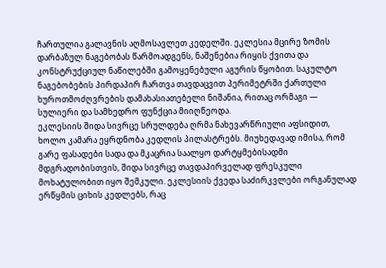ჩართულია გალავნის აღმოსავლეთ კედელში. ეკლესია მცირე ზომის დარბაზულ ნაგებობას წარმოადგენს, ნაშენებია რიყის ქვითა და კონსტრუქციულ ნაწილებში გამოყენებული აგურის წყობით. საკულტო ნაგებობების პირდაპირ ჩართვა თავდაცვით პერიმეტრში ქართული ხუროთმოძღვრების დამახასიათებელი ნიშანია, რითაც ორმაგი — სულიერი და სამხედრო ფუნქცია მიიღწეოდა.
ეკლესიის შიდა სივრცე სრულდება ღრმა ნახევარწრიული აფსიდით, ხოლო კამარა ეყრდნობა კედლის პილასტრებს. მიუხედავად იმისა, რომ გარე ფასადები სადა და მკაცრია საალყო დარტყმებისადმი მდგრადობისთვის, შიდა სივრცე თავდაპირველად ფრესკული მოხატულობით იყო შემკული. ეკლესიის ქვედა საძირკვლები ორგანულად ერწყმის ციხის კედლებს, რაც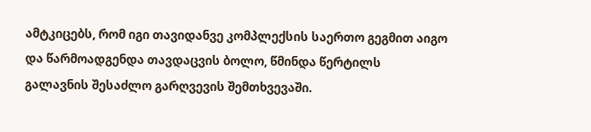ამტკიცებს, რომ იგი თავიდანვე კომპლექსის საერთო გეგმით აიგო და წარმოადგენდა თავდაცვის ბოლო, წმინდა წერტილს გალავნის შესაძლო გარღვევის შემთხვევაში.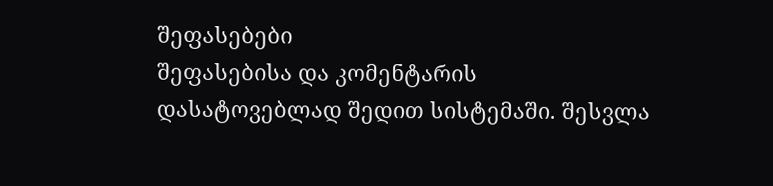შეფასებები
შეფასებისა და კომენტარის დასატოვებლად შედით სისტემაში. შესვლა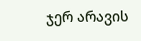ჯერ არავის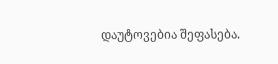დაუტოვებია შეფასება.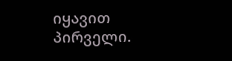იყავით პირველი.